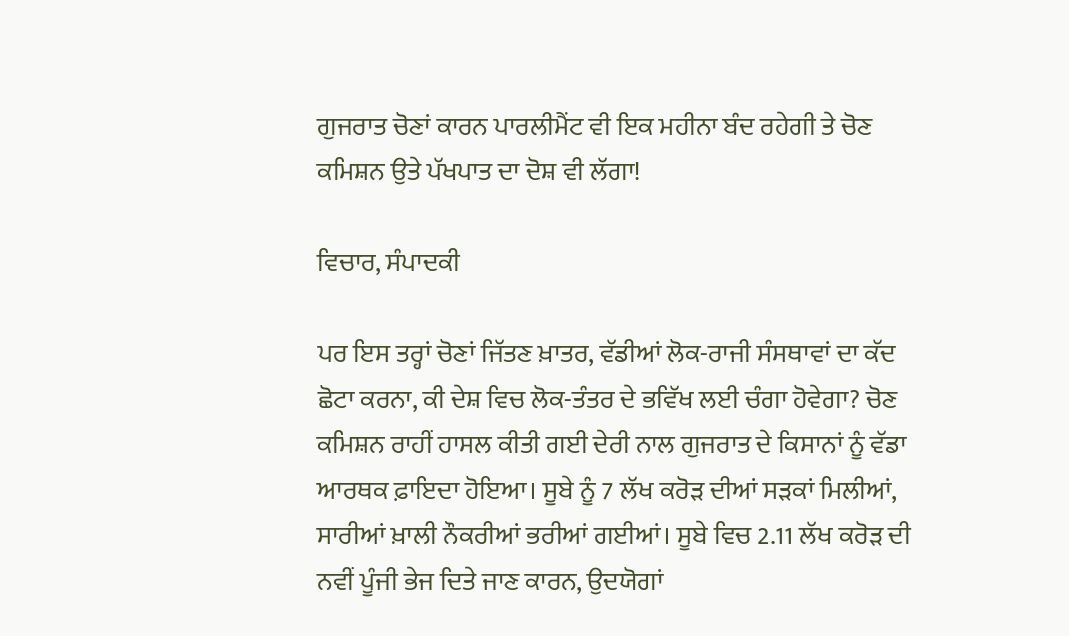ਗੁਜਰਾਤ ਚੋਣਾਂ ਕਾਰਨ ਪਾਰਲੀਮੈਂਟ ਵੀ ਇਕ ਮਹੀਨਾ ਬੰਦ ਰਹੇਗੀ ਤੇ ਚੋਣ ਕਮਿਸ਼ਨ ਉਤੇ ਪੱਖਪਾਤ ਦਾ ਦੋਸ਼ ਵੀ ਲੱਗਾ!

ਵਿਚਾਰ, ਸੰਪਾਦਕੀ

ਪਰ ਇਸ ਤਰ੍ਹਾਂ ਚੋਣਾਂ ਜਿੱਤਣ ਖ਼ਾਤਰ, ਵੱਡੀਆਂ ਲੋਕ-ਰਾਜੀ ਸੰਸਥਾਵਾਂ ਦਾ ਕੱਦ ਛੋਟਾ ਕਰਨਾ, ਕੀ ਦੇਸ਼ ਵਿਚ ਲੋਕ-ਤੰਤਰ ਦੇ ਭਵਿੱਖ ਲਈ ਚੰਗਾ ਹੋਵੇਗਾ? ਚੋਣ ਕਮਿਸ਼ਨ ਰਾਹੀਂ ਹਾਸਲ ਕੀਤੀ ਗਈ ਦੇਰੀ ਨਾਲ ਗੁਜਰਾਤ ਦੇ ਕਿਸਾਨਾਂ ਨੂੰ ਵੱਡਾ ਆਰਥਕ ਫ਼ਾਇਦਾ ਹੋਇਆ। ਸੂਬੇ ਨੂੰ 7 ਲੱਖ ਕਰੋੜ ਦੀਆਂ ਸੜਕਾਂ ਮਿਲੀਆਂ, ਸਾਰੀਆਂ ਖ਼ਾਲੀ ਨੌਕਰੀਆਂ ਭਰੀਆਂ ਗਈਆਂ। ਸੂਬੇ ਵਿਚ 2.11 ਲੱਖ ਕਰੋੜ ਦੀ ਨਵੀਂ ਪੂੰਜੀ ਭੇਜ ਦਿਤੇ ਜਾਣ ਕਾਰਨ, ਉਦਯੋਗਾਂ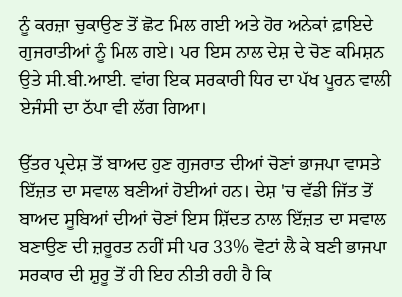ਨੂੰ ਕਰਜ਼ਾ ਚੁਕਾਉਣ ਤੋਂ ਛੋਟ ਮਿਲ ਗਈ ਅਤੇ ਹੋਰ ਅਨੇਕਾਂ ਫ਼ਾਇਦੇ ਗੁਜਰਾਤੀਆਂ ਨੂੰ ਮਿਲ ਗਏ। ਪਰ ਇਸ ਨਾਲ ਦੇਸ਼ ਦੇ ਚੋਣ ਕਮਿਸ਼ਨ ਉਤੇ ਸੀ.ਬੀ.ਆਈ. ਵਾਂਗ ਇਕ ਸਰਕਾਰੀ ਧਿਰ ਦਾ ਪੱਖ ਪੂਰਨ ਵਾਲੀ ਏਜੰਸੀ ਦਾ ਠੱਪਾ ਵੀ ਲੱਗ ਗਿਆ।

ਉੱਤਰ ਪ੍ਰਦੇਸ਼ ਤੋਂ ਬਾਅਦ ਹੁਣ ਗੁਜਰਾਤ ਦੀਆਂ ਚੋਣਾਂ ਭਾਜਪਾ ਵਾਸਤੇ ਇੱਜ਼ਤ ਦਾ ਸਵਾਲ ਬਣੀਆਂ ਹੋਈਆਂ ਹਨ। ਦੇਸ਼ 'ਚ ਵੱਡੀ ਜਿੱਤ ਤੋਂ ਬਾਅਦ ਸੂਬਿਆਂ ਦੀਆਂ ਚੋਣਾਂ ਇਸ ਸ਼ਿੱਦਤ ਨਾਲ ਇੱਜ਼ਤ ਦਾ ਸਵਾਲ ਬਣਾਉਣ ਦੀ ਜ਼ਰੂਰਤ ਨਹੀਂ ਸੀ ਪਰ 33% ਵੋਟਾਂ ਲੈ ਕੇ ਬਣੀ ਭਾਜਪਾ ਸਰਕਾਰ ਦੀ ਸ਼ੁਰੂ ਤੋਂ ਹੀ ਇਹ ਨੀਤੀ ਰਹੀ ਹੈ ਕਿ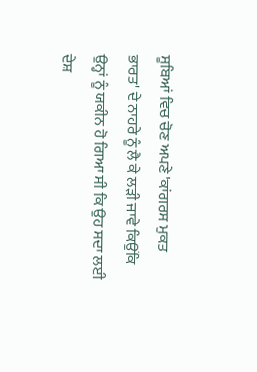ਸੂਬਿਆਂ ਵਿਚ ਚੋਣ ਅਪਣੇ 'ਕਾਂਗਰਸ ਮੁਕਤ ਭਾਰਤ' ਦੇ ਨਾਹਰੇ ਨੂੰ ਲੈ ਕੇ ਲੜੀ ਜਾਵੇ ਕਿਉਂਕਿ ਉਨ੍ਹਾਂ ਨੂੰ ਯਕੀਨ ਹੋ ਗਿਆ ਸੀ ਕਿ ਉਹ ਸਦਾ ਲਈ ਦੇਸ਼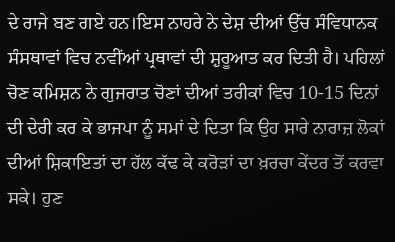ਦੇ ਰਾਜੇ ਬਣ ਗਏ ਹਨ।ਇਸ ਨਾਹਰੇ ਨੇ ਦੇਸ਼ ਦੀਆਂ ਉੱਚ ਸੰਵਿਧਾਨਕ ਸੰਸਥਾਵਾਂ ਵਿਚ ਨਵੀਂਆਂ ਪ੍ਰਥਾਵਾਂ ਦੀ ਸ਼ੁਰੂਆਤ ਕਰ ਦਿਤੀ ਹੈ। ਪਹਿਲਾਂ ਚੋਣ ਕਮਿਸ਼ਨ ਨੇ ਗੁਜਰਾਤ ਚੋਣਾਂ ਦੀਆਂ ਤਰੀਕਾਂ ਵਿਚ 10-15 ਦਿਨਾਂ ਦੀ ਦੇਰੀ ਕਰ ਕੇ ਭਾਜਪਾ ਨੂੰ ਸਮਾਂ ਦੇ ਦਿਤਾ ਕਿ ਉਹ ਸਾਰੇ ਨਾਰਾਜ਼ ਲੋਕਾਂ ਦੀਆਂ ਸ਼ਿਕਾਇਤਾਂ ਦਾ ਹੱਲ ਕੱਢ ਕੇ ਕਰੋੜਾਂ ਦਾ ਖ਼ਰਚਾ ਕੇਂਦਰ ਤੋਂ ਕਰਵਾ ਸਕੇ। ਹੁਣ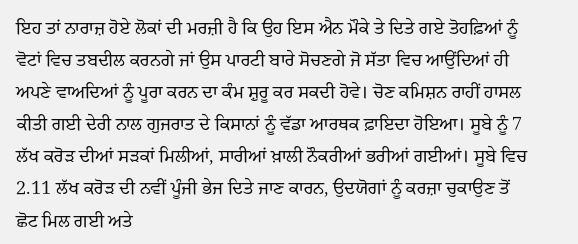ਇਹ ਤਾਂ ਨਾਰਾਜ਼ ਹੋਏ ਲੋਕਾਂ ਦੀ ਮਰਜ਼ੀ ਹੈ ਕਿ ਉਹ ਇਸ ਐਨ ਮੌਕੇ ਤੇ ਦਿਤੇ ਗਏ ਤੋਹਫ਼ਿਆਂ ਨੂੰ ਵੋਟਾਂ ਵਿਚ ਤਬਦੀਲ ਕਰਨਗੇ ਜਾਂ ਉਸ ਪਾਰਟੀ ਬਾਰੇ ਸੋਚਣਗੇ ਜੋ ਸੱਤਾ ਵਿਚ ਆਉਂਦਿਆਂ ਹੀ ਅਪਣੇ ਵਾਅਦਿਆਂ ਨੂੰ ਪੂਰਾ ਕਰਨ ਦਾ ਕੰਮ ਸ਼ੁਰੂ ਕਰ ਸਕਦੀ ਹੋਵੇ। ਚੋਣ ਕਮਿਸ਼ਨ ਰਾਹੀਂ ਹਾਸਲ ਕੀਤੀ ਗਈ ਦੇਰੀ ਨਾਲ ਗੁਜਰਾਤ ਦੇ ਕਿਸਾਨਾਂ ਨੂੰ ਵੱਡਾ ਆਰਥਕ ਫ਼ਾਇਦਾ ਹੋਇਆ। ਸੂਬੇ ਨੂੰ 7 ਲੱਖ ਕਰੋੜ ਦੀਆਂ ਸੜਕਾਂ ਮਿਲੀਆਂ, ਸਾਰੀਆਂ ਖ਼ਾਲੀ ਨੌਕਰੀਆਂ ਭਰੀਆਂ ਗਈਆਂ। ਸੂਬੇ ਵਿਚ 2.11 ਲੱਖ ਕਰੋੜ ਦੀ ਨਵੀਂ ਪੂੰਜੀ ਭੇਜ ਦਿਤੇ ਜਾਣ ਕਾਰਨ, ਉਦਯੋਗਾਂ ਨੂੰ ਕਰਜ਼ਾ ਚੁਕਾਉਣ ਤੋਂ ਛੋਟ ਮਿਲ ਗਈ ਅਤੇ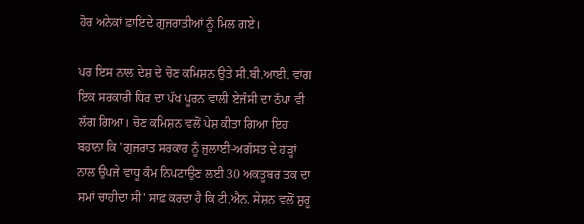ਹੋਰ ਅਨੇਕਾਂ ਫ਼ਾਇਦੇ ਗੁਜਰਾਤੀਆਂ ਨੂੰ ਮਿਲ ਗਏ।

ਪਰ ਇਸ ਨਾਲ ਦੇਸ਼ ਦੇ ਚੋਣ ਕਮਿਸ਼ਨ ਉਤੇ ਸੀ.ਬੀ.ਆਈ. ਵਾਂਗ ਇਕ ਸਰਕਾਰੀ ਧਿਰ ਦਾ ਪੱਖ ਪੂਰਨ ਵਾਲੀ ਏਜੰਸੀ ਦਾ ਠੱਪਾ ਵੀ ਲੱਗ ਗਿਆ। ਚੋਣ ਕਮਿਸ਼ਨ ਵਲੋਂ ਪੇਸ਼ ਕੀਤਾ ਗਿਆ ਇਹ ਬਹਾਨਾ ਕਿ 'ਗੁਜਰਾਤ ਸਰਕਾਰ ਨੂੰ ਜੁਲਾਈ-ਅਗੱਸਤ ਦੇ ਹੜ੍ਹਾਂ ਨਾਲ ਉਪਜੇ ਵਾਧੂ ਕੰਮ ਨਿਪਟਾਉਣ ਲਈ 30 ਅਕਤੂਬਰ ਤਕ ਦਾ ਸਮਾਂ ਚਾਹੀਦਾ ਸੀ' ਸਾਫ਼ ਕਰਦਾ ਹੈ ਕਿ ਟੀ.ਐਨ. ਸੇਸ਼ਨ ਵਲੋਂ ਸ਼ੁਰੂ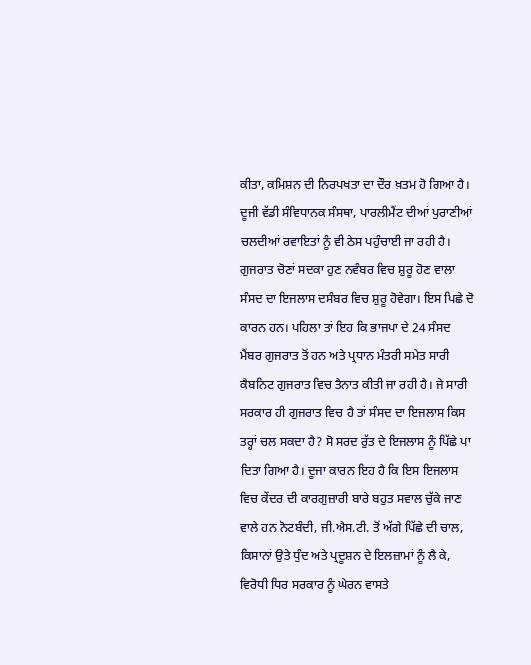ਕੀਤਾ, ਕਮਿਸ਼ਨ ਦੀ ਨਿਰਪਖਤਾ ਦਾ ਦੌਰ ਖ਼ਤਮ ਹੋ ਗਿਆ ਹੈ।
ਦੂਜੀ ਵੱਡੀ ਸੰਵਿਧਾਨਕ ਸੰਸਥਾ, ਪਾਰਲੀਮੈਂਟ ਦੀਆਂ ਪੁਰਾਣੀਆਂ ਚਲਦੀਆਂ ਰਵਾਇਤਾਂ ਨੂੰ ਵੀ ਠੇਸ ਪਹੁੰਚਾਈ ਜਾ ਰਹੀ ਹੈ। ਗੁਜਰਾਤ ਚੋਣਾਂ ਸਦਕਾ ਹੁਣ ਨਵੰਬਰ ਵਿਚ ਸ਼ੁਰੂ ਹੋਣ ਵਾਲਾ ਸੰਸਦ ਦਾ ਇਜਲਾਸ ਦਸੰਬਰ ਵਿਚ ਸ਼ੁਰੂ ਹੋਵੇਗਾ। ਇਸ ਪਿਛੇ ਦੋ ਕਾਰਨ ਹਨ। ਪਹਿਲਾ ਤਾਂ ਇਹ ਕਿ ਭਾਜਪਾ ਦੇ 24 ਸੰਸਦ ਮੈਂਬਰ ਗੁਜਰਾਤ ਤੋਂ ਹਨ ਅਤੇ ਪ੍ਰਧਾਨ ਮੰਤਰੀ ਸਮੇਤ ਸਾਰੀ ਕੈਬਨਿਟ ਗੁਜਰਾਤ ਵਿਚ ਤੈਨਾਤ ਕੀਤੀ ਜਾ ਰਹੀ ਹੈ। ਜੇ ਸਾਰੀ ਸਰਕਾਰ ਹੀ ਗੁਜਰਾਤ ਵਿਚ ਹੈ ਤਾਂ ਸੰਸਦ ਦਾ ਇਜਲਾਸ ਕਿਸ ਤਰ੍ਹਾਂ ਚਲ ਸਕਦਾ ਹੈ? ਸੋ ਸਰਦ ਰੁੱਤ ਦੇ ਇਜਲਾਸ ਨੂੰ ਪਿੱਛੇ ਪਾ ਦਿਤਾ ਗਿਆ ਹੈ। ਦੂਜਾ ਕਾਰਨ ਇਹ ਹੈ ਕਿ ਇਸ ਇਜਲਾਸ ਵਿਚ ਕੇਂਦਰ ਦੀ ਕਾਰਗੁਜ਼ਾਰੀ ਬਾਰੇ ਬਹੁਤ ਸਵਾਲ ਚੁੱਕੇ ਜਾਣ ਵਾਲੇ ਹਨ ਨੋਟਬੰਦੀ, ਜੀ.ਐਸ.ਟੀ. ਤੋਂ ਅੱਗੇ ਪਿੱਛੇ ਦੀ ਚਾਲ, ਕਿਸਾਨਾਂ ਉਤੇ ਧੁੰਦ ਅਤੇ ਪ੍ਰਦੂਸ਼ਨ ਦੇ ਇਲਜ਼ਾਮਾਂ ਨੂੰ ਲੈ ਕੇ, ਵਿਰੋਧੀ ਧਿਰ ਸਰਕਾਰ ਨੂੰ ਘੇਰਨ ਵਾਸਤੇ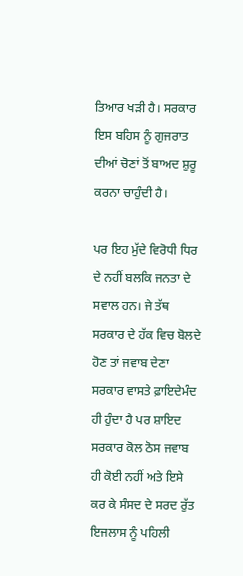ਤਿਆਰ ਖੜੀ ਹੈ। ਸਰਕਾਰ ਇਸ ਬਹਿਸ ਨੂੰ ਗੁਜਰਾਤ ਦੀਆਂ ਚੋਣਾਂ ਤੋਂ ਬਾਅਦ ਸ਼ੁਰੂ ਕਰਨਾ ਚਾਹੁੰਦੀ ਹੈ।

ਪਰ ਇਹ ਮੁੱਦੇ ਵਿਰੋਧੀ ਧਿਰ ਦੇ ਨਹੀਂ ਬਲਕਿ ਜਨਤਾ ਦੇ ਸਵਾਲ ਹਨ। ਜੇ ਤੱਥ ਸਰਕਾਰ ਦੇ ਹੱਕ ਵਿਚ ਬੋਲਦੇ ਹੋਣ ਤਾਂ ਜਵਾਬ ਦੇਣਾ ਸਰਕਾਰ ਵਾਸਤੇ ਫ਼ਾਇਦੇਮੰਦ ਹੀ ਹੁੰਦਾ ਹੈ ਪਰ ਸ਼ਾਇਦ ਸਰਕਾਰ ਕੋਲ ਠੋਸ ਜਵਾਬ ਹੀ ਕੋਈ ਨਹੀਂ ਅਤੇ ਇਸੇ ਕਰ ਕੇ ਸੰਸਦ ਦੇ ਸਰਦ ਰੁੱਤ ਇਜਲਾਸ ਨੂੰ ਪਹਿਲੀ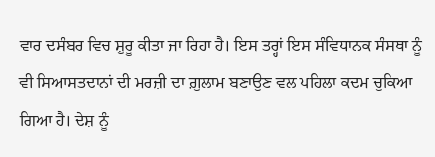ਵਾਰ ਦਸੰਬਰ ਵਿਚ ਸ਼ੁਰੂ ਕੀਤਾ ਜਾ ਰਿਹਾ ਹੈ। ਇਸ ਤਰ੍ਹਾਂ ਇਸ ਸੰਵਿਧਾਨਕ ਸੰਸਥਾ ਨੂੰ ਵੀ ਸਿਆਸਤਦਾਨਾਂ ਦੀ ਮਰਜ਼ੀ ਦਾ ਗ਼ੁਲਾਮ ਬਣਾਉਣ ਵਲ ਪਹਿਲਾ ਕਦਮ ਚੁਕਿਆ ਗਿਆ ਹੈ। ਦੇਸ਼ ਨੂੰ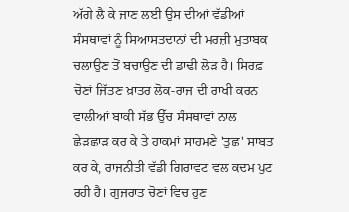ਅੱਗੇ ਲੈ ਕੇ ਜਾਣ ਲਈ ਉਸ ਦੀਆਂ ਵੱਡੀਆਂ ਸੰਸਥਾਵਾਂ ਨੂੰ ਸਿਆਸਤਦਾਨਾਂ ਦੀ ਮਰਜ਼ੀ ਮੁਤਾਬਕ ਚਲਾਉਣ ਤੋਂ ਬਚਾਉਣ ਦੀ ਡਾਢੀ ਲੋੜ ਹੈ। ਸਿਰਫ਼ ਚੋਣਾਂ ਜਿੱਤਣ ਖ਼ਾਤਰ ਲੋਕ-ਰਾਜ ਦੀ ਰਾਖੀ ਕਰਨ ਵਾਲੀਆਂ ਬਾਕੀ ਸੱਭ ਉੱਚ ਸੰਸਥਾਵਾਂ ਨਾਲ ਛੇੜਛਾੜ ਕਰ ਕੇ ਤੇ ਹਾਕਮਾਂ ਸਾਹਮਣੇ 'ਤੁਛ' ਸਾਬਤ ਕਰ ਕੇ, ਰਾਜਨੀਤੀ ਵੱਡੀ ਗਿਰਾਵਟ ਵਲ ਕਦਮ ਪੁਟ ਰਹੀ ਹੈ। ਗੁਜਰਾਤ ਚੋਣਾਂ ਵਿਚ ਹੁਣ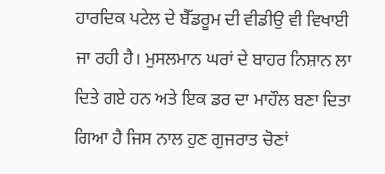ਹਾਰਦਿਕ ਪਟੇਲ ਦੇ ਬੈੱਡਰੂਮ ਦੀ ਵੀਡੀਉ ਵੀ ਵਿਖਾਈ ਜਾ ਰਹੀ ਹੈ। ਮੁਸਲਮਾਨ ਘਰਾਂ ਦੇ ਬਾਹਰ ਨਿਸ਼ਾਨ ਲਾ ਦਿਤੇ ਗਏ ਹਨ ਅਤੇ ਇਕ ਡਰ ਦਾ ਮਾਹੌਲ ਬਣਾ ਦਿਤਾ ਗਿਆ ਹੈ ਜਿਸ ਨਾਲ ਹੁਣ ਗੁਜਰਾਤ ਚੋਣਾਂ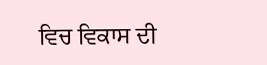ਵਿਚ ਵਿਕਾਸ ਦੀ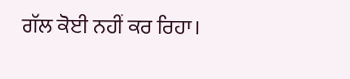ਗੱਲ ਕੋਈ ਨਹੀਂ ਕਰ ਰਿਹਾ।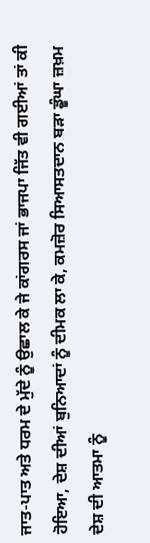ਜਾਤ-ਪਾਤ ਅਤੇ ਧਰਮ ਦੇ ਮੁੱਦੇ ਨੂੰ ਉਛਾਲ ਕੇ ਜੇ ਕਾਂਗਰਸ ਜਾਂ ਭਾਜਪਾ ਜਿੱਤ ਵੀ ਗਈਆਂ ਤਾਂ ਕੀ ਹੋਇਆ, ਦੇਸ਼ ਦੀਆਂ ਬੁਨਿਆਦਾਂ ਨੂੰ ਦੀਮਕ ਲਾ ਕੇ, ਕਮਜ਼ੋਰ ਸਿਆਸਤਦਾਨ ਬੜਾ ਡੂੰਘਾ ਜ਼ਖ਼ਮ ਦੇਸ਼ ਦੀ ਆਤਮਾ ਨੂੰ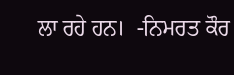ਲਾ ਰਹੇ ਹਨ।  -ਨਿਮਰਤ ਕੌਰ